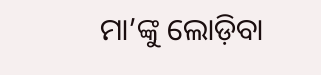ମା’ଙ୍କୁ ଲୋଡ଼ିବା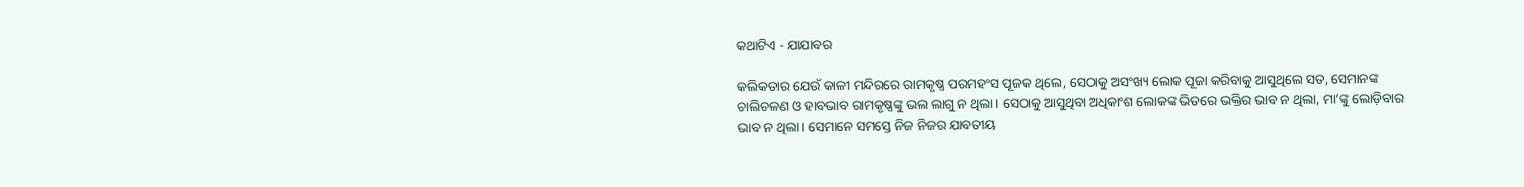କଥାଟିଏ - ଯାଯାବର

କଲିକତାର ଯେଉଁ କାଳୀ ମନ୍ଦିରରେ ରାମକୃଷ୍ଣ ପରମହଂସ ପୂଜକ ଥିଲେ, ସେଠାକୁ ଅସଂଖ୍ୟ ଲୋକ ପୂଜା କରିବାକୁ ଆସୁଥିଲେ ସତ, ସେମାନଙ୍କ ଚାଲିଚଳଣ ଓ ହାବଭାବ ରାମକୃଷ୍ଣଙ୍କୁ ଭଲ ଲାଗୁ ନ ଥିଲା। ସେଠାକୁ ଆସୁଥିବା ଅଧିକାଂଶ ଲୋକଙ୍କ ଭିତରେ ଭକ୍ତିର ଭାବ ନ ଥିଲା, ମା’ଙ୍କୁ ଲୋଡ଼ିବାର ଭାବ ନ ଥିଲା। ସେମାନେ ସମସ୍ତେ ନିଜ ନିଜର ଯାବତୀୟ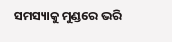ସମସ୍ୟାକୁ ମୁଣ୍ଡରେ ଭରି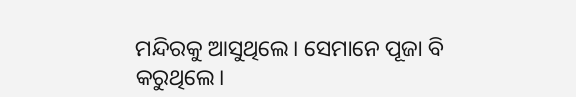ମନ୍ଦିରକୁ ଆସୁଥିଲେ। ସେମାନେ ପୂଜା ବି କରୁଥିଲେ।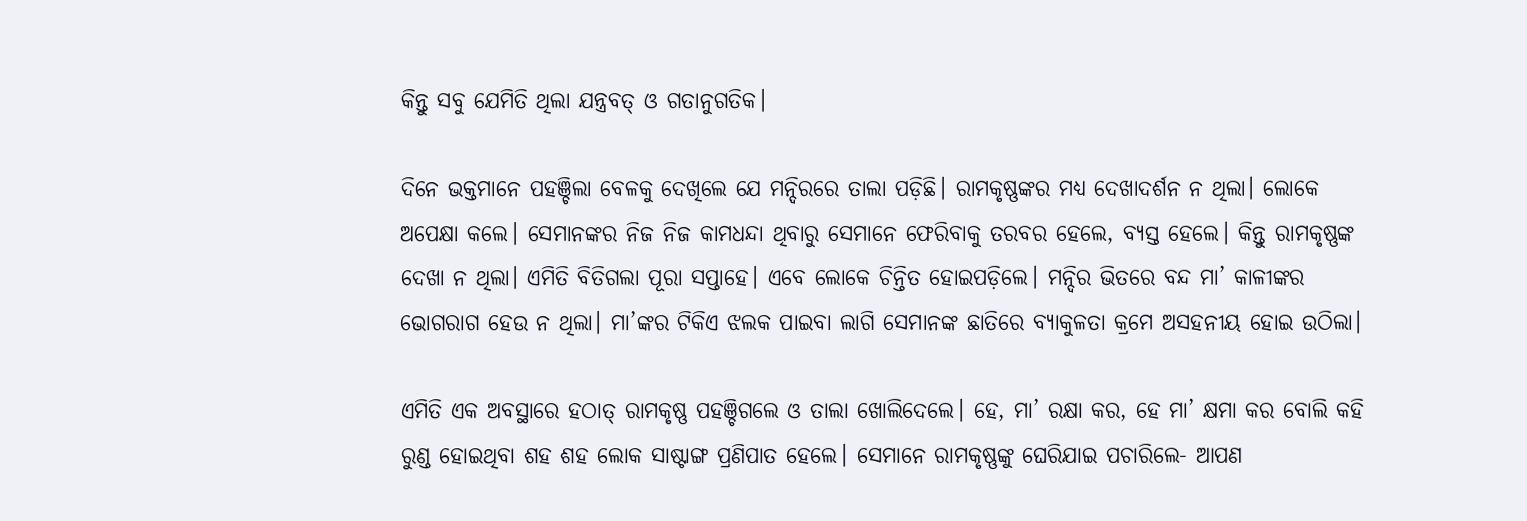କିନ୍ତୁ ସବୁ ଯେମିତି ଥିଲା ଯନ୍ତ୍ରବତ୍‌ ଓ ଗତାନୁଗତିକ।

ଦିନେ ଭକ୍ତମାନେ ପହଞ୍ଚିଲା ବେଳକୁ ଦେଖିଲେ ଯେ ମନ୍ଦିରରେ ତାଲା ପଡ଼ିଛି। ରାମକୃଷ୍ଣଙ୍କର ମଧ୍ୟ ଦେଖାଦର୍ଶନ ନ ଥିଲା। ଲୋକେ ଅପେକ୍ଷା କଲେ। ସେମାନଙ୍କର ନିଜ ନିଜ କାମଧନ୍ଦା ଥିବାରୁ ସେମାନେ ଫେରିବାକୁ ତରବର ହେଲେ, ବ୍ୟସ୍ତ ହେଲେ। କିନ୍ତୁ ରାମକୃଷ୍ଣଙ୍କ ଦେଖା ନ ଥିଲା। ଏମିତି ବିତିଗଲା ପୂରା ସପ୍ତାହେ। ଏବେ ଲୋକେ ଚିନ୍ତିତ ହୋଇପଡ଼ିଲେ। ମନ୍ଦିର ଭିତରେ ବନ୍ଦ ମା’ କାଳୀଙ୍କର ଭୋଗରାଗ ହେଉ ନ ଥିଲା। ମା’ଙ୍କର ଟିକିଏ ଝଲକ ପାଇବା ଲାଗି ସେମାନଙ୍କ ଛାତିରେ ବ୍ୟାକୁଳତା କ୍ରମେ ଅସହନୀୟ ହୋଇ ଉଠିଲା।

ଏମିତି ଏକ ଅବସ୍ଥାରେ ହଠାତ୍ ରାମକୃ‌ଷ୍ଣ ପହଞ୍ଚିଗଲେ ଓ ତାଲା ଖୋଲିଦେଲେ। ହେ, ମା’ ରକ୍ଷା କର, ହେ ମା’ କ୍ଷମା କର ବୋଲି କହି ରୁଣ୍ଡ ହୋଇଥିବା ଶହ ଶହ ଲୋକ ସାଷ୍ଟାଙ୍ଗ ପ୍ରଣିପାତ ହେଲେ। ସେମାନେ ରାମକୃଷ୍ଣଙ୍କୁ ଘେରିଯାଇ ପଚାରିଲେ- ଆପଣ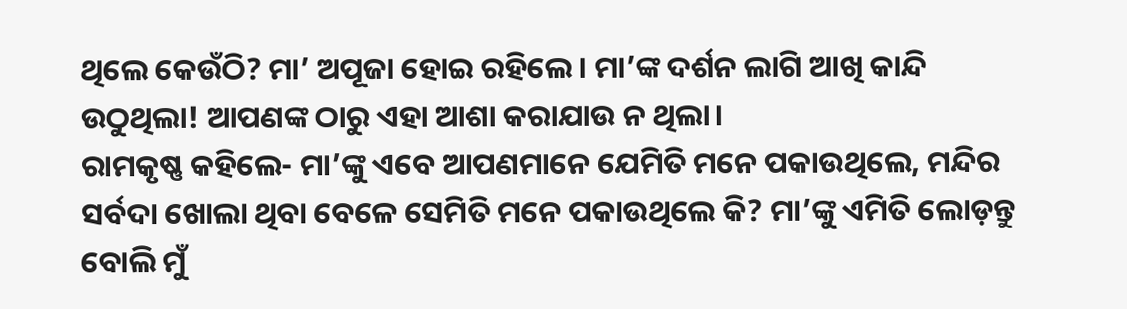ଥିଲେ କେଉଁଠି? ମା’ ଅପୂଜା ହୋଇ ରହିଲେ। ମା’ଙ୍କ ଦର୍ଶନ ଲାଗି ଆଖି କାନ୍ଦି ଉଠୁଥିଲା! ଆପଣଙ୍କ ଠାରୁ ଏହା ଆଶା କରାଯାଉ ନ ଥିଲା।
ରାମକୃଷ୍ଣ କହିଲେ- ମା’ଙ୍କୁ ଏବେ ଆପଣମାନେ ଯେମିତି ମନେ ପକାଉଥିଲେ, ମନ୍ଦିର ସର୍ବଦା ଖୋଲା ଥିବା ବେଳେ ସେମିତି ମନେ ପକାଉଥିଲେ କି? ମା’ଙ୍କୁ ଏମିତି ଲୋଡ଼ନ୍ତୁ ବୋଲି ମୁଁ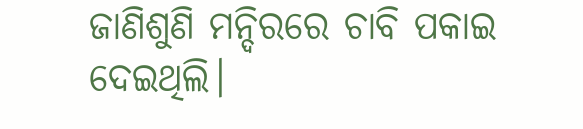ଜାଣିଶୁଣି ମନ୍ଦିରରେ ଚାବି ପକାଇ ଦେଇଥିଲି।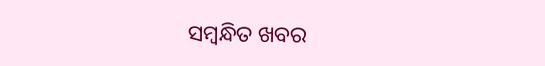ସମ୍ବନ୍ଧିତ ଖବର